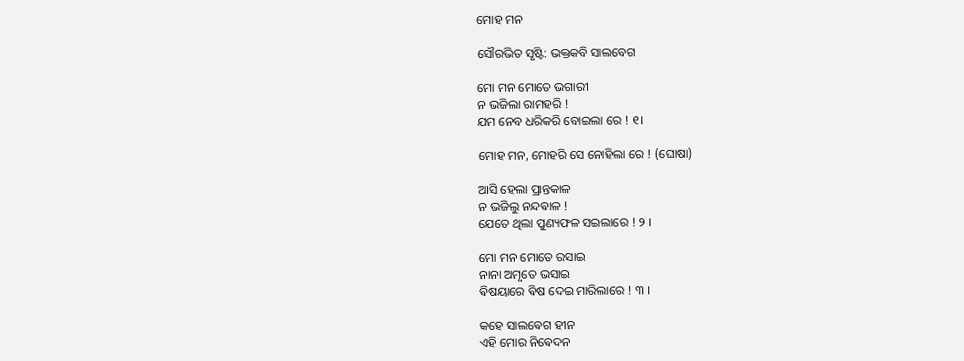ମୋହ ମନ

ସୌରଭିତ ସୃଷ୍ଟି: ଭକ୍ତକବି ସାଲବେଗ

ମୋ ମନ ମୋତେ ଭଗାରୀ
ନ ଭଜିଲା ରାମହରି !
ଯମ ନେବ ଧରିକରି ବୋଇଲା ରେ ! ୧।

ମୋହ ମନ, ମୋହରି ସେ ନୋହିଲା ରେ ! (ଘୋଷା)

ଆସି ହେଲା ପ୍ରାନ୍ତକାଳ
ନ ଭଜିଲୁ ନନ୍ଦଵାଳ !
ଯେତେ ଥିଲା ପୁଣ୍ୟଫଳ ସଇଲାରେ ! ୨ ।

ମୋ ମନ ମୋତେ ରସାଇ
ନାନା ଅମୃତେ ଭସାଇ
ଵିଷୟାରେ ଵିଷ ଦେଇ ମାରିଲାରେ ! ୩ ।

କହେ ସାଲଵେଗ ହୀନ
ଏହି ମୋର ନିଵେଦନ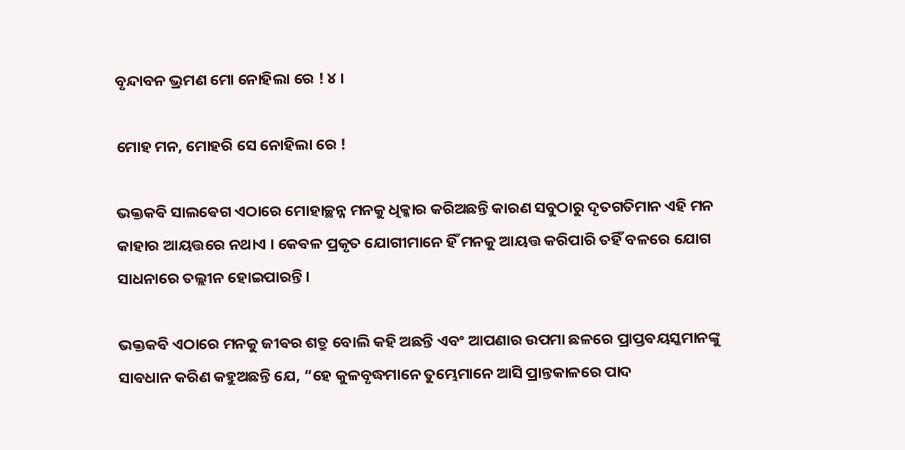ବୃନ୍ଦାବନ ଭ୍ରମଣ ମୋ ନୋହିଲା ରେ ! ୪ ।

ମୋହ ମନ, ମୋହରି ସେ ନୋହିଲା ରେ !

ଭକ୍ତକଵି ସାଲଵେଗ ଏଠାରେ ମୋହାଚ୍ଛନ୍ନ ମନକୁ ଧିକ୍କାର କରିଅଛନ୍ତି କାରଣ ସବୁଠାରୁ ଦୃତଗତିମାନ ଏହି ମନ କାହାର ଆୟତ୍ତରେ ନଥାଏ । କେଵଳ ପ୍ରକୃତ ଯୋଗୀମାନେ ହିଁ ମନକୁ ଆୟତ୍ତ କରିପାରି ତହିଁ ବଳରେ ଯୋଗ ସାଧନାରେ ତଲ୍ଲୀନ ହୋଇପାରନ୍ତି ।

ଭକ୍ତକଵି ଏଠାରେ ମନକୁ ଜୀଵର ଶତ୍ରୁ ବୋଲି କହି ଅଛନ୍ତି ଏବଂ ଆପଣାର ଉପମା ଛଳରେ ପ୍ରାପ୍ତଵୟସ୍କମାନଙ୍କୁ ସାଵଧାନ କରିଣ କହୁଅଛନ୍ତି ଯେ, “ହେ କୁଳବୃଦ୍ଧମାନେ ତୁମ୍ଭେମାନେ ଆସି ପ୍ରାନ୍ତକାଳରେ ପାଦ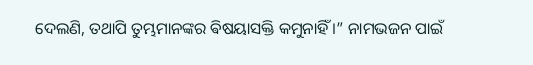ଦେଲଣି, ତଥାପି ତୁମ୍ଭମାନଙ୍କର ଵିଷୟାସକ୍ତି କମୁନାହିଁ ।” ନାମଭଜନ ପାଇଁ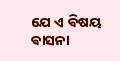ଯେ ଏ ଵିଷୟ ଵାସନା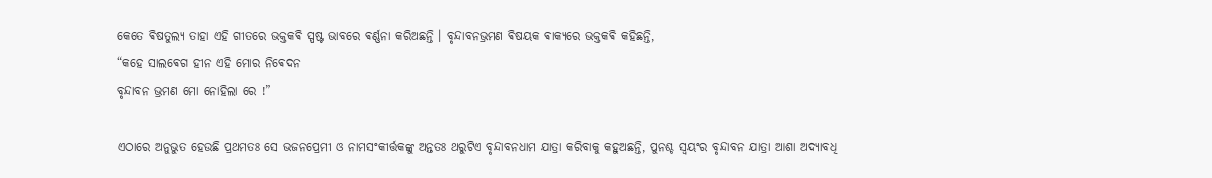କେତେ ଵିଷତୁଲ୍ୟ ତାହା ଏହି ଗୀତରେ ଭକ୍ତକଵି ସ୍ପଷ୍ଟ ଭାବରେ ଵର୍ଣ୍ଣନା କରିଅଛନ୍ତି । ବୃନ୍ଦାବନଭ୍ରମଣ ଵିଷୟକ ଵାକ୍ୟରେ ଭକ୍ତକଵି କହିଛନ୍ତି,
“କହେ ସାଲଵେଗ ହୀନ ଏହି ମୋର ନିଵେଦନ
ବୃନ୍ଦାବନ ଭ୍ରମଣ ମୋ ନୋହିଲା ରେ !”

ଏଠାରେ ଅନୁଭୁତ ହେଉଛି ପ୍ରଥମତଃ ସେ ଭଜନପ୍ରେମୀ ଓ ନାମସଂକୀର୍ତ୍ତକଙ୍କୁ ଅନ୍ତତଃ ଥରୁଟିଏ ବୃନ୍ଦାବନଧାମ ଯାତ୍ରା କରିବାକୁ କହୁଅଛନ୍ତି, ପୁନଶ୍ଚ ସ୍ଵୟଂର ବୃନ୍ଦାବନ ଯାତ୍ରା ଆଶା ଅଦ୍ୟାବଧି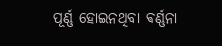ପୂର୍ଣ୍ଣ ହୋଇନଥିବା ଵର୍ଣ୍ଣନା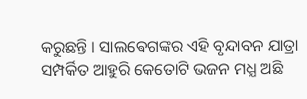କରୁଛନ୍ତି । ସାଲଵେଗଙ୍କର ଏହି ବୃନ୍ଦାବନ ଯାତ୍ରା ସମ୍ପର୍କିତ ଆହୁରି କେତୋଟି ଭଜନ ମଧ୍ଯ ଅଛି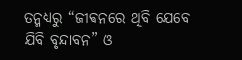ତନ୍ମଧ୍ୟରୁ “ଜୀଵନରେ ଥିବି ଯେବେ ଯିବି ବୃନ୍ଦାବନ” ଓ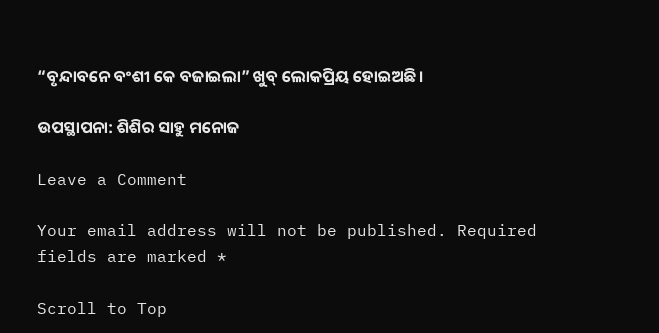“ବୃନ୍ଦାବନେ ବଂଶୀ କେ ବଜାଇଲା” ଖୁବ୍ ଲୋକପ୍ରିୟ ହୋଇଅଛି।

ଉପସ୍ଥାପନା: ଶିଶିର ସାହୁ ମନୋଜ

Leave a Comment

Your email address will not be published. Required fields are marked *

Scroll to Top